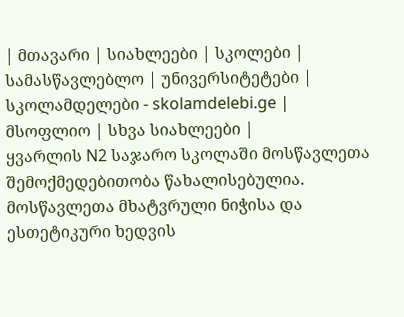| მთავარი | სიახლეები | სკოლები | სამასწავლებლო | უნივერსიტეტები | სკოლამდელები - skolamdelebi.ge | მსოფლიო | სხვა სიახლეები |
ყვარლის N2 საჯარო სკოლაში მოსწავლეთა შემოქმედებითობა წახალისებულია. მოსწავლეთა მხატვრული ნიჭისა და ესთეტიკური ხედვის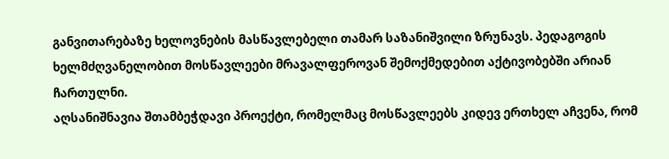განვითარებაზე ხელოვნების მასწავლებელი თამარ საზანიშვილი ზრუნავს. პედაგოგის ხელმძღვანელობით მოსწავლეები მრავალფეროვან შემოქმედებით აქტივობებში არიან ჩართულნი.
აღსანიშნავია შთამბეჭდავი პროექტი, რომელმაც მოსწავლეებს კიდევ ერთხელ აჩვენა, რომ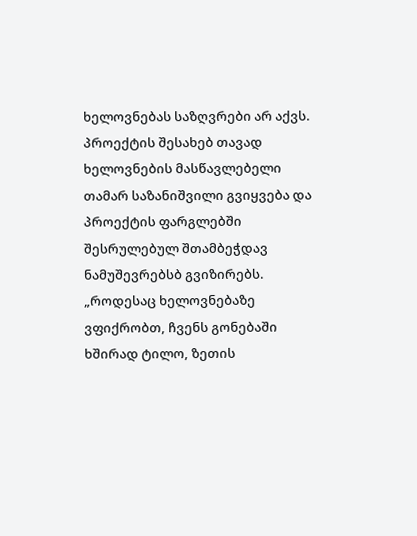ხელოვნებას საზღვრები არ აქვს.
პროექტის შესახებ თავად ხელოვნების მასწავლებელი თამარ საზანიშვილი გვიყვება და პროექტის ფარგლებში შესრულებულ შთამბეჭდავ ნამუშევრებსბ გვიზირებს.
„როდესაც ხელოვნებაზე ვფიქრობთ, ჩვენს გონებაში ხშირად ტილო, ზეთის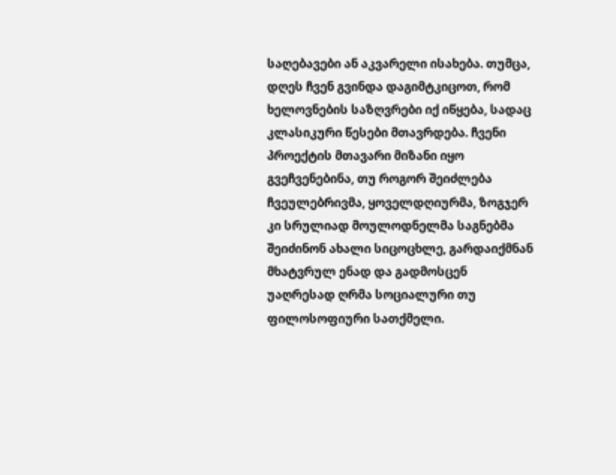საღებავები ან აკვარელი ისახება. თუმცა, დღეს ჩვენ გვინდა დაგიმტკიცოთ, რომ ხელოვნების საზღვრები იქ იწყება, სადაც კლასიკური წესები მთავრდება. ჩვენი პროექტის მთავარი მიზანი იყო გვეჩვენებინა, თუ როგორ შეიძლება ჩვეულებრივმა, ყოველდღიურმა, ზოგჯერ კი სრულიად მოულოდნელმა საგნებმა შეიძინონ ახალი სიცოცხლე, გარდაიქმნან მხატვრულ ენად და გადმოსცენ უაღრესად ღრმა სოციალური თუ ფილოსოფიური სათქმელი.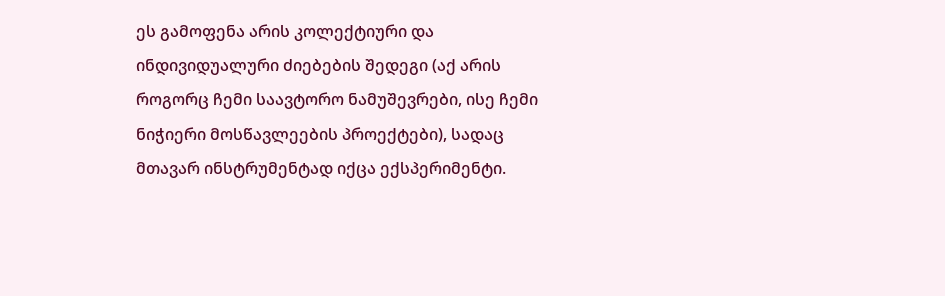ეს გამოფენა არის კოლექტიური და ინდივიდუალური ძიებების შედეგი (აქ არის როგორც ჩემი საავტორო ნამუშევრები, ისე ჩემი ნიჭიერი მოსწავლეების პროექტები), სადაც მთავარ ინსტრუმენტად იქცა ექსპერიმენტი.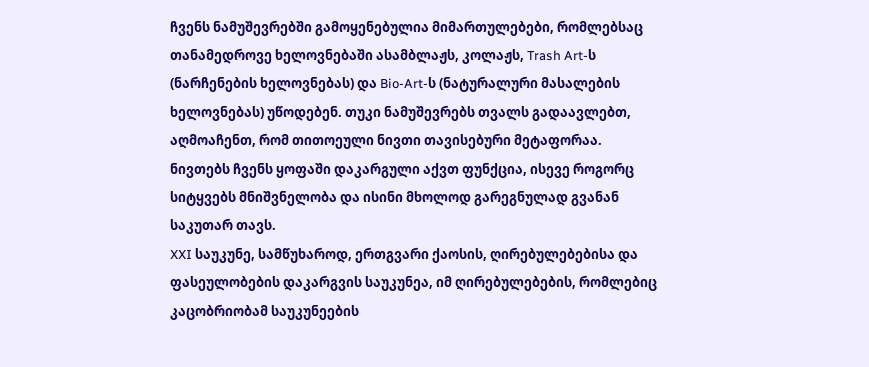ჩვენს ნამუშევრებში გამოყენებულია მიმართულებები, რომლებსაც თანამედროვე ხელოვნებაში ასამბლაჟს, კოლაჟს, Trash Art-ს (ნარჩენების ხელოვნებას) და Bio-Art-ს (ნატურალური მასალების ხელოვნებას) უწოდებენ. თუკი ნამუშევრებს თვალს გადაავლებთ, აღმოაჩენთ, რომ თითოეული ნივთი თავისებური მეტაფორაა.
ნივთებს ჩვენს ყოფაში დაკარგული აქვთ ფუნქცია, ისევე როგორც სიტყვებს მნიშვნელობა და ისინი მხოლოდ გარეგნულად გვანან საკუთარ თავს.
XXI საუკუნე, სამწუხაროდ, ერთგვარი ქაოსის, ღირებულებებისა და ფასეულობების დაკარგვის საუკუნეა, იმ ღირებულებების, რომლებიც კაცობრიობამ საუკუნეების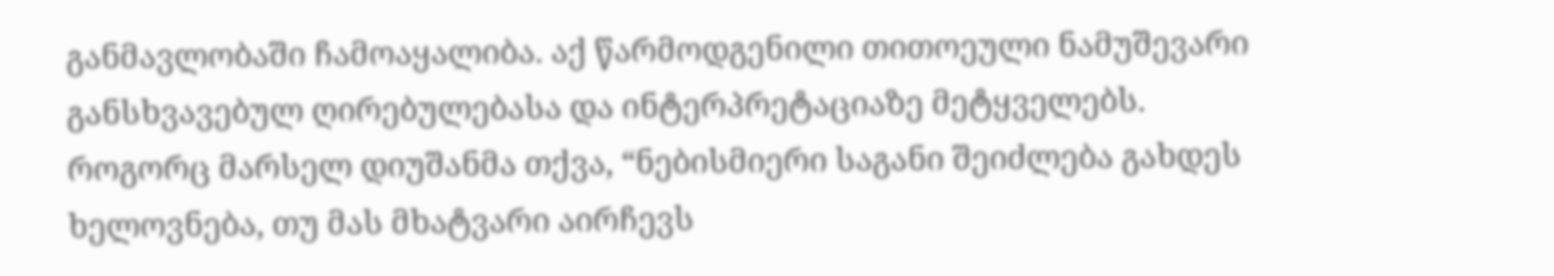განმავლობაში ჩამოაყალიბა. აქ წარმოდგენილი თითოეული ნამუშევარი განსხვავებულ ღირებულებასა და ინტერპრეტაციაზე მეტყველებს.
როგორც მარსელ დიუშანმა თქვა, “ნებისმიერი საგანი შეიძლება გახდეს ხელოვნება, თუ მას მხატვარი აირჩევს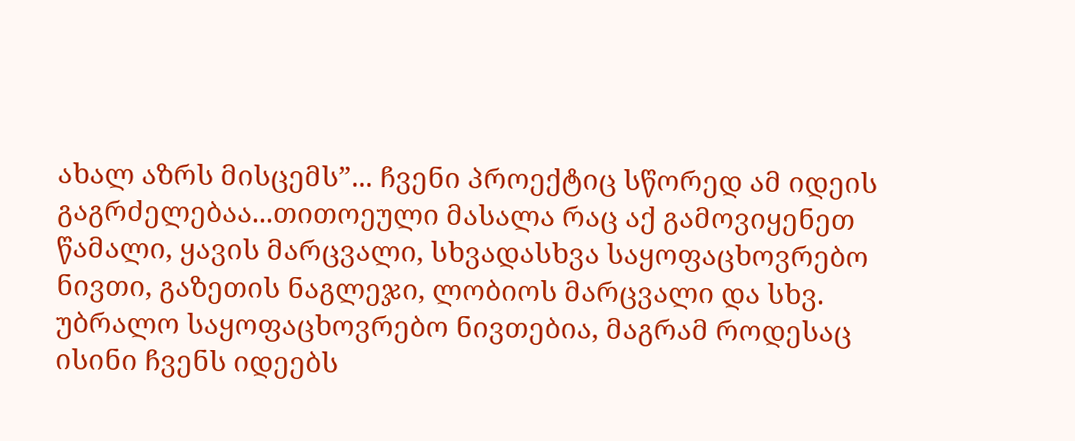ახალ აზრს მისცემს”... ჩვენი პროექტიც სწორედ ამ იდეის გაგრძელებაა...თითოეული მასალა რაც აქ გამოვიყენეთ წამალი, ყავის მარცვალი, სხვადასხვა საყოფაცხოვრებო ნივთი, გაზეთის ნაგლეჯი, ლობიოს მარცვალი და სხვ. უბრალო საყოფაცხოვრებო ნივთებია, მაგრამ როდესაც ისინი ჩვენს იდეებს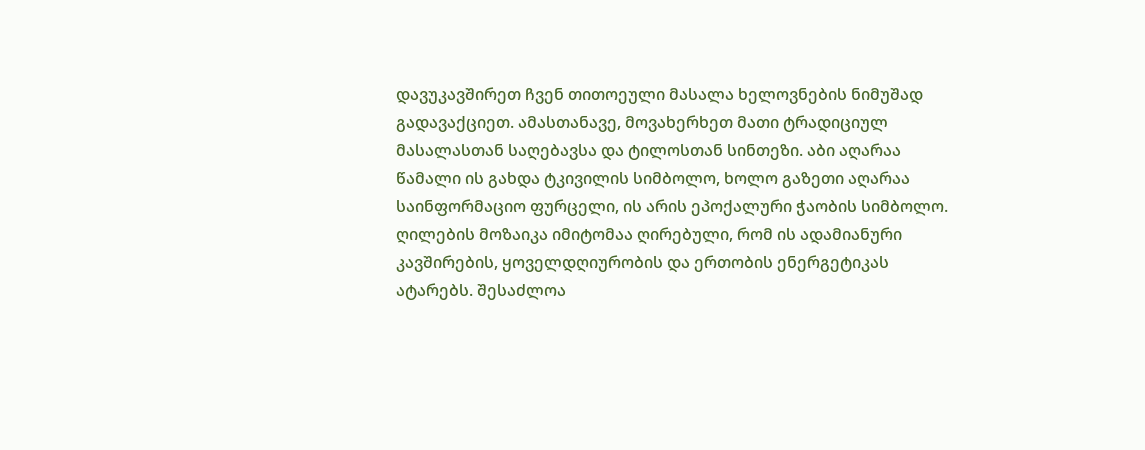დავუკავშირეთ ჩვენ თითოეული მასალა ხელოვნების ნიმუშად გადავაქციეთ. ამასთანავე, მოვახერხეთ მათი ტრადიციულ მასალასთან საღებავსა და ტილოსთან სინთეზი. აბი აღარაა წამალი ის გახდა ტკივილის სიმბოლო, ხოლო გაზეთი აღარაა საინფორმაციო ფურცელი, ის არის ეპოქალური ჭაობის სიმბოლო. ღილების მოზაიკა იმიტომაა ღირებული, რომ ის ადამიანური კავშირების, ყოველდღიურობის და ერთობის ენერგეტიკას ატარებს. შესაძლოა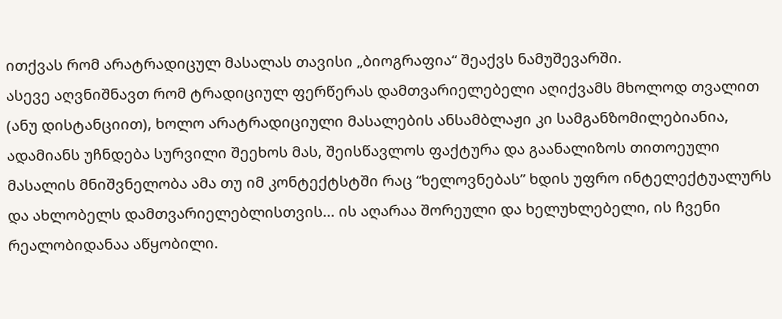ითქვას რომ არატრადიცულ მასალას თავისი „ბიოგრაფია“ შეაქვს ნამუშევარში.
ასევე აღვნიშნავთ რომ ტრადიციულ ფერწერას დამთვარიელებელი აღიქვამს მხოლოდ თვალით (ანუ დისტანციით), ხოლო არატრადიციული მასალების ანსამბლაჟი კი სამგანზომილებიანია, ადამიანს უჩნდება სურვილი შეეხოს მას, შეისწავლოს ფაქტურა და გაანალიზოს თითოეული მასალის მნიშვნელობა ამა თუ იმ კონტექტსტში რაც “ხელოვნებას” ხდის უფრო ინტელექტუალურს და ახლობელს დამთვარიელებლისთვის... ის აღარაა შორეული და ხელუხლებელი, ის ჩვენი რეალობიდანაა აწყობილი.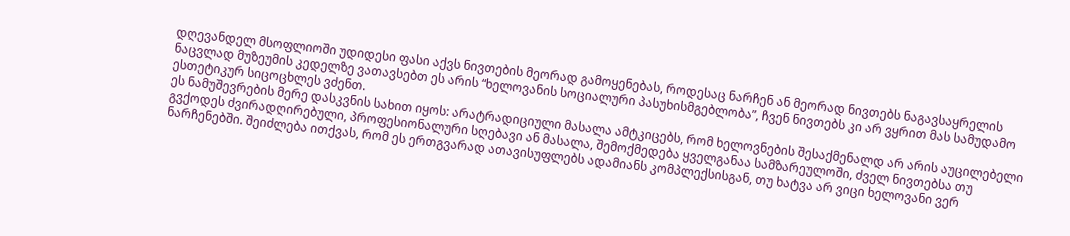დღევანდელ მსოფლიოში უდიდესი ფასი აქვს ნივთების მეორად გამოყენებას, როდესაც ნარჩენ ან მეორად ნივთებს ნაგავსაყრელის ნაცვლად მუზეუმის კედელზე ვათავსებთ ეს არის “ხელოვანის სოციალური პასუხისმგებლობა”, ჩვენ ნივთებს კი არ ვყრით მას სამუდამო ესთეტიკურ სიცოცხლეს ვძენთ.
ეს ნამუშევრების მერე დასკვნის სახით იყოს: არატრადიციული მასალა ამტკიცებს, რომ ხელოვნების შესაქმენალდ არ არის აუცილებელი გვქოდეს ძვირადღირებული, პროფესიონალური სღებავი ან მასალა, შემოქმედება ყველგანაა სამზარეულოში, ძველ ნივთებსა თუ ნარჩენებში. შეიძლება ითქვას, რომ ეს ერთგვარად ათავისუფლებს ადამიანს კომპლექსისგან, თუ ხატვა არ ვიცი ხელოვანი ვერ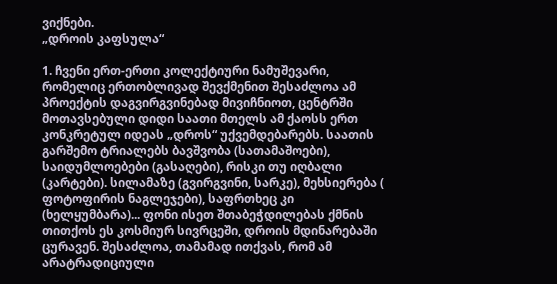ვიქნები.
„დროის კაფსულა“

1. ჩვენი ერთ-ერთი კოლექტიური ნამუშევარი, რომელიც ერთობლივად შევქმენით შესაძლოა ამ პროექტის დაგვირგვინებად მივიჩნიოთ, ცენტრში მოთავსებული დიდი საათი მთელს ამ ქაოსს ერთ კონკრეტულ იდეას „დროს“ უქვემდებარებს. საათის გარშემო ტრიალებს ბავშვობა (სათამაშოები), საიდუმლოებები (გასაღები), რისკი თუ იღბალი (კარტები). სილამაზე (გვირგვინი, სარკე), მეხსიერება ( ფოტოფირის ნაგლეჯები), საფრთხეც კი (ხელყუმბარა)... ფონი ისეთ შთაბეჭდილებას ქმნის თითქოს ეს კოსმიურ სივრცეში, დროის მდინარებაში ცურავენ. შესაძლოა, თამამად ითქვას, რომ ამ არატრადიციული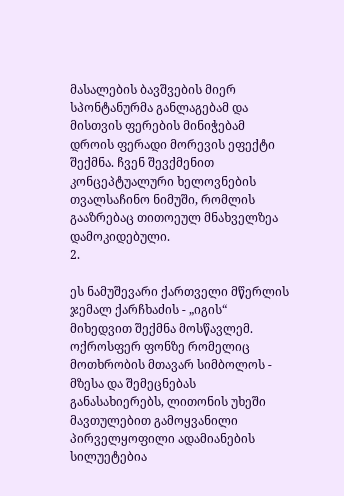მასალების ბავშვების მიერ სპონტანურმა განლაგებამ და მისთვის ფერების მინიჭებამ დროის ფერადი მორევის ეფექტი შექმნა. ჩვენ შევქმენით კონცეპტუალური ხელოვნების თვალსაჩინო ნიმუში, რომლის გააზრებაც თითოეულ მნახველზეა დამოკიდებული.
2.

ეს ნამუშევარი ქართველი მწერლის ჯემალ ქარჩხაძის - „იგის“ მიხედვით შექმნა მოსწავლემ. ოქროსფერ ფონზე რომელიც მოთხრობის მთავარ სიმბოლოს - მზესა და შემეცნებას განასახიერებს, ლითონის უხეში მავთულებით გამოყვანილი პირველყოფილი ადამიანების სილუეტებია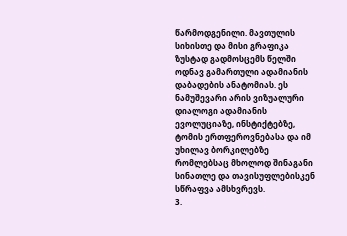წარმოდგენილი. მავთულის სიხისთე და მისი გრაფიკა ზუსტად გადმოსცემს წელში ოდნავ გამართული ადამიანის დაბადების ანატომიას. ეს ნამუშევარი არის ვიზუალური დიალოგი ადამიანის ევოლუციაზე, ინსტიქტებზე, ტომის ერთფეროვნებასა და იმ უხილავ ბორკილებზე რომლებსაც მხოლოდ შინაგანი სინათლე და თავისუფლებისკენ სწრაფვა ამსხვრევს.
3.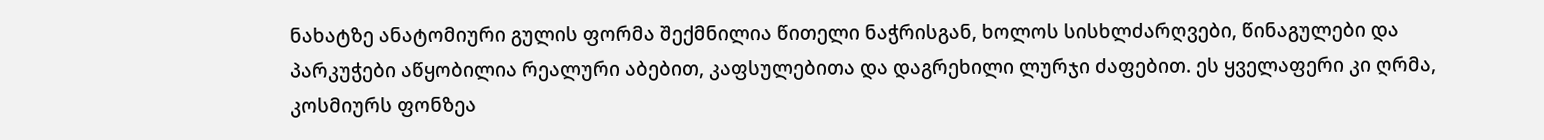ნახატზე ანატომიური გულის ფორმა შექმნილია წითელი ნაჭრისგან, ხოლოს სისხლძარღვები, წინაგულები და პარკუჭები აწყობილია რეალური აბებით, კაფსულებითა და დაგრეხილი ლურჯი ძაფებით. ეს ყველაფერი კი ღრმა, კოსმიურს ფონზეა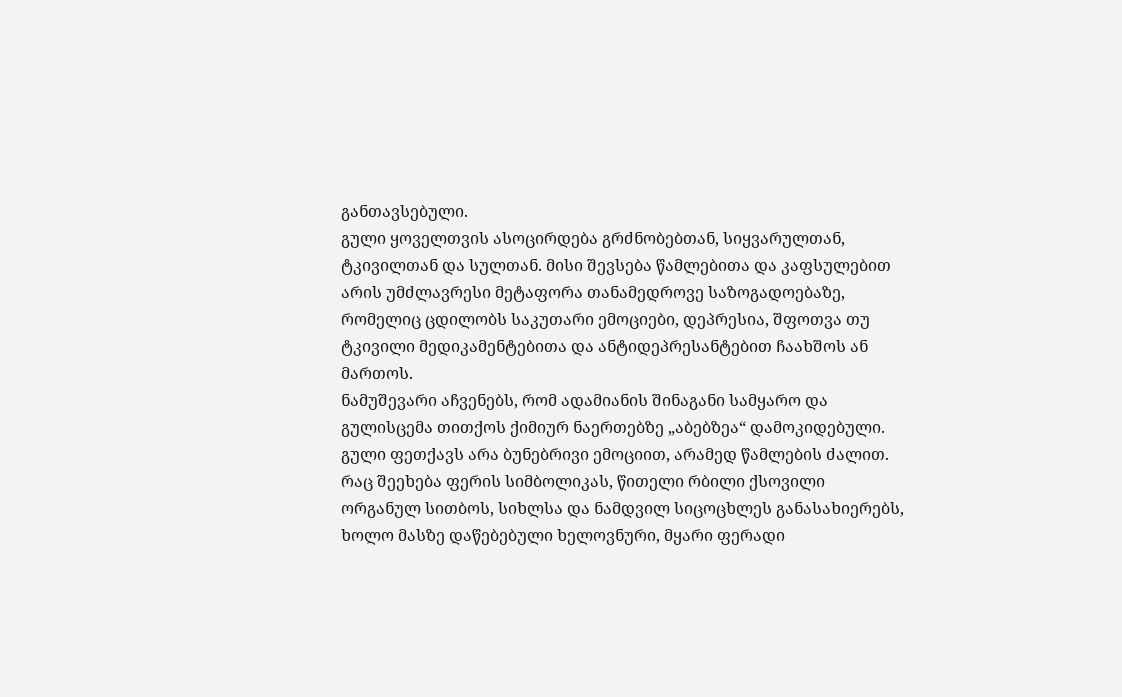განთავსებული.
გული ყოველთვის ასოცირდება გრძნობებთან, სიყვარულთან, ტკივილთან და სულთან. მისი შევსება წამლებითა და კაფსულებით არის უმძლავრესი მეტაფორა თანამედროვე საზოგადოებაზე, რომელიც ცდილობს საკუთარი ემოციები, დეპრესია, შფოთვა თუ ტკივილი მედიკამენტებითა და ანტიდეპრესანტებით ჩაახშოს ან მართოს.
ნამუშევარი აჩვენებს, რომ ადამიანის შინაგანი სამყარო და გულისცემა თითქოს ქიმიურ ნაერთებზე „აბებზეა“ დამოკიდებული. გული ფეთქავს არა ბუნებრივი ემოციით, არამედ წამლების ძალით.
რაც შეეხება ფერის სიმბოლიკას, წითელი რბილი ქსოვილი ორგანულ სითბოს, სიხლსა და ნამდვილ სიცოცხლეს განასახიერებს, ხოლო მასზე დაწებებული ხელოვნური, მყარი ფერადი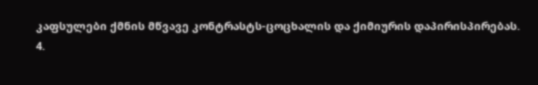კაფსულები ქმნის მწვავე კონტრასტს-ცოცხალის და ქიმიურის დაპირისპირებას.
4.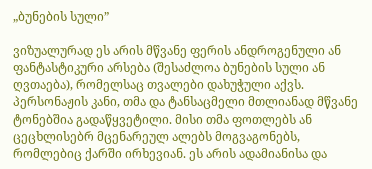„ბუნების სული”

ვიზუალურად ეს არის მწვანე ფერის ანდროგენული ან ფანტასტიკური არსება (შესაძლოა ბუნების სული ან ღვთაება), რომელსაც თვალები დახუჭული აქვს. პერსონაჟის კანი, თმა და ტანსაცმელი მთლიანად მწვანე ტონებშია გადაწყვეტილი. მისი თმა ფოთლებს ან ცეცხლისებრ მცენარეულ ალებს მოგვაგონებს, რომლებიც ქარში ირხევიან. ეს არის ადამიანისა და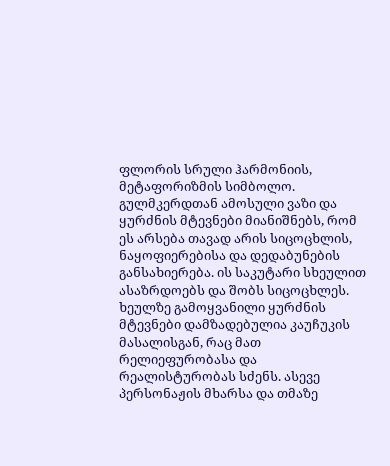ფლორის სრული ჰარმონიის, მეტაფორიზმის სიმბოლო. გულმკერდთან ამოსული ვაზი და ყურძნის მტევნები მიანიშნებს, რომ ეს არსება თავად არის სიცოცხლის, ნაყოფიერებისა და დედაბუნების განსახიერება. ის საკუტარი სხეულით ასაზრდოებს და შობს სიცოცხლეს.
ხეულზე გამოყვანილი ყურძნის მტევნები დამზადებულია კაუჩუკის მასალისგან, რაც მათ რელიეფურობასა და რეალისტურობას სძენს. ასევე პერსონაჟის მხარსა და თმაზე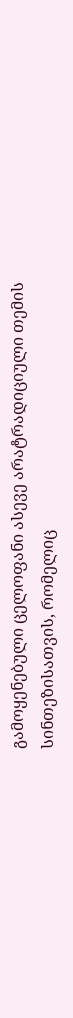გამოყენებული ცელოფანი ასევე არატრადიციული თემის სინთეზისათვის, რომელიც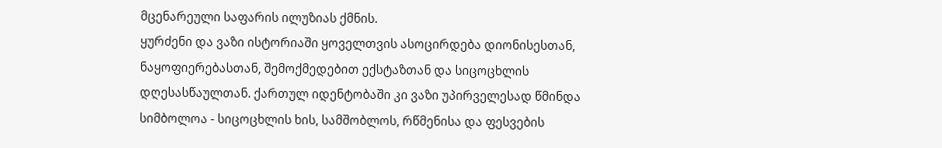მცენარეული საფარის ილუზიას ქმნის.
ყურძენი და ვაზი ისტორიაში ყოველთვის ასოცირდება დიონისესთან, ნაყოფიერებასთან, შემოქმედებით ექსტაზთან და სიცოცხლის დღესასწაულთან. ქართულ იდენტობაში კი ვაზი უპირველესად წმინდა სიმბოლოა - სიცოცხლის ხის, სამშობლოს, რწმენისა და ფესვების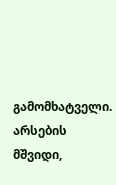გამომხატველი. არსების მშვიდი,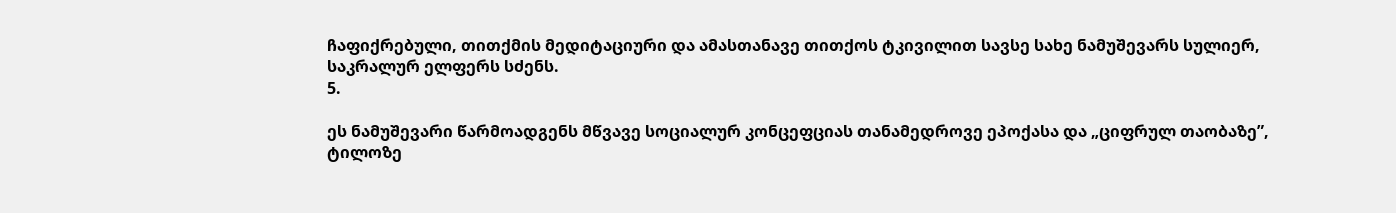ჩაფიქრებული, თითქმის მედიტაციური და ამასთანავე თითქოს ტკივილით სავსე სახე ნამუშევარს სულიერ, საკრალურ ელფერს სძენს.
5.

ეს ნამუშევარი წარმოადგენს მწვავე სოციალურ კონცეფციას თანამედროვე ეპოქასა და „ციფრულ თაობაზე”, ტილოზე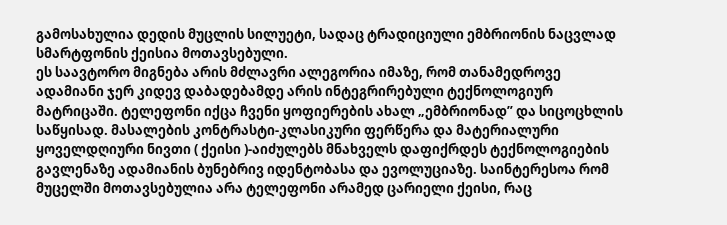გამოსახულია დედის მუცლის სილუეტი, სადაც ტრადიციული ემბრიონის ნაცვლად სმარტფონის ქეისია მოთავსებული.
ეს საავტორო მიგნება არის მძლავრი ალეგორია იმაზე, რომ თანამედროვე ადამიანი ჯერ კიდევ დაბადებამდე არის ინტეგრირებული ტექნოლოგიურ მატრიცაში. ტელეფონი იქცა ჩვენი ყოფიერების ახალ „ემბრიონად” და სიცოცხლის საწყისად. მასალების კონტრასტი-კლასიკური ფერწერა და მატერიალური ყოველდღიური ნივთი ( ქეისი )-აიძულებს მნახველს დაფიქრდეს ტექნოლოგიების გავლენაზე ადამიანის ბუნებრივ იდენტობასა და ევოლუციაზე. საინტერესოა რომ მუცელში მოთავსებულია არა ტელეფონი არამედ ცარიელი ქეისი, რაც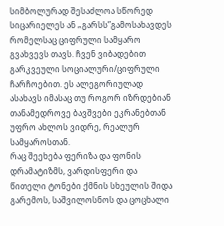სიმბოლურად შესაძლოა სწორედ სიცარიელეს ან „გარსს”გამოსახავდეს რომელსაც ციფრული სამყარო გვახვევს თავს. ჩვენ ვიბადებით გარკვეული სოციალური/ციფრული ჩარჩოებით. ეს ალეგორიულად ასახავს იმასაც თუ როგორ იზრდებიან თანამედროვე ბავშვები ეკრანებთან უფრო ახლოს ვიდრე, რეალურ სამყაროსთან.
რაც შეეხება ფერიზა და ფონის დრამატიზმს, ვარდისფერი და წითელი ტონები ქმნის სხეულის შიდა გარემოს, საშვილოსნოს და ცოცხალი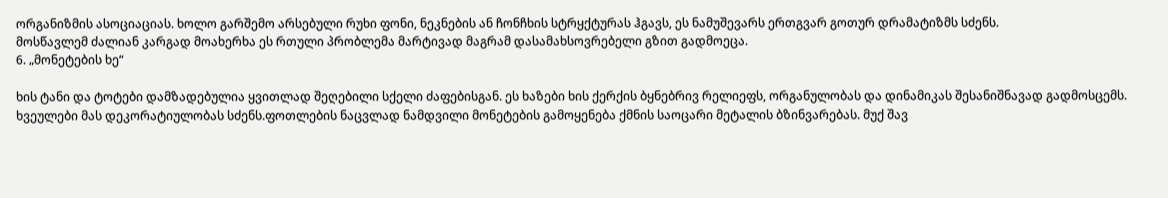ორგანიზმის ასოციაციას. ხოლო გარშემო არსებული რუხი ფონი, ნეკნების ან ჩონჩხის სტრყქტურას ჰგავს, ეს ნამუშევარს ერთგვარ გოთურ დრამატიზმს სძენს.
მოსწავლემ ძალიან კარგად მოახერხა ეს რთული პრობლემა მარტივად მაგრამ დასამახსოვრებელი გზით გადმოეცა.
6. „მონეტების ხე“

ხის ტანი და ტოტები დამზადებულია ყვითლად შეღებილი სქელი ძაფებისგან. ეს ხაზები ხის ქერქის ბყნებრივ რელიეფს, ორგანულობას და დინამიკას შესანიშნავად გადმოსცემს. ხვეულები მას დეკორატიულობას სძენს.ფოთლების ნაცვლად ნამდვილი მონეტების გამოყენება ქმნის საოცარი მეტალის ბზინვარებას. მუქ შავ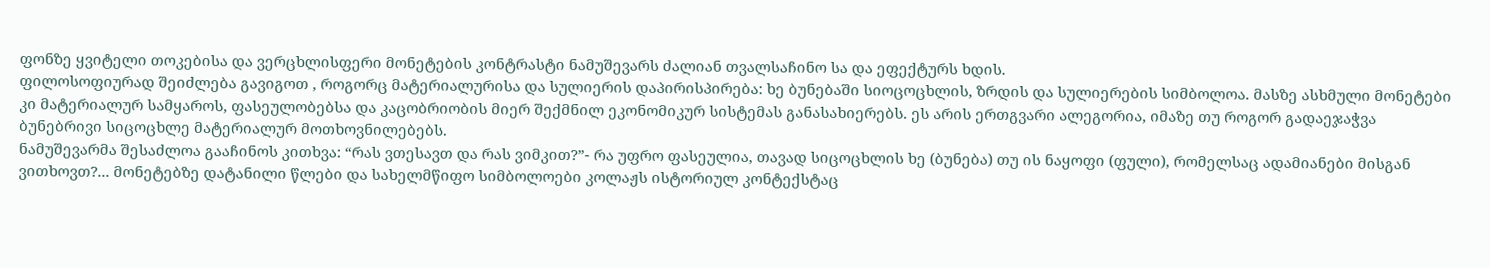ფონზე ყვიტელი თოკებისა და ვერცხლისფერი მონეტების კონტრასტი ნამუშევარს ძალიან თვალსაჩინო სა და ეფექტურს ხდის.
ფილოსოფიურად შეიძლება გავიგოთ , როგორც მატერიალურისა და სულიერის დაპირისპირება: ხე ბუნებაში სიოცოცხლის, ზრდის და სულიერების სიმბოლოა. მასზე ასხმული მონეტები კი მატერიალურ სამყაროს, ფასეულობებსა და კაცობრიობის მიერ შექმნილ ეკონომიკურ სისტემას განასახიერებს. ეს არის ერთგვარი ალეგორია, იმაზე თუ როგორ გადაეჯაჭვა ბუნებრივი სიცოცხლე მატერიალურ მოთხოვნილებებს.
ნამუშევარმა შესაძლოა გააჩინოს კითხვა: “რას ვთესავთ და რას ვიმკით?”- რა უფრო ფასეულია, თავად სიცოცხლის ხე (ბუნება) თუ ის ნაყოფი (ფული), რომელსაც ადამიანები მისგან ვითხოვთ?... მონეტებზე დატანილი წლები და სახელმწიფო სიმბოლოები კოლაჟს ისტორიულ კონტექსტაც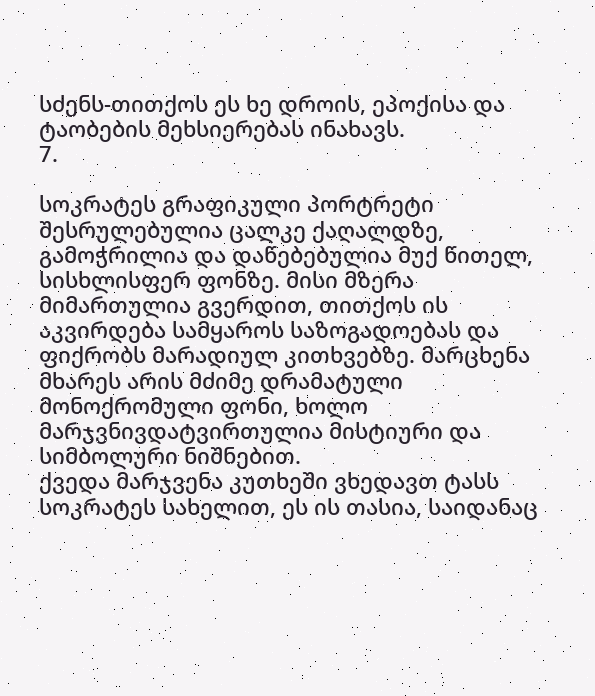სძენს-თითქოს ეს ხე დროის, ეპოქისა და ტაობების მეხსიერებას ინახავს.
7.

სოკრატეს გრაფიკული პორტრეტი შესრულებულია ცალკე ქაღალდზე, გამოჭრილია და დაწებებულია მუქ წითელ, სისხლისფერ ფონზე. მისი მზერა მიმართულია გვერდით, თითქოს ის აკვირდება სამყაროს საზოგადოებას და ფიქრობს მარადიულ კითხვებზე. მარცხენა მხარეს არის მძიმე დრამატული მონოქრომული ფონი, ხოლო მარჯვნივდატვირთულია მისტიური და სიმბოლური ნიშნებით.
ქვედა მარჯვენა კუთხეში ვხედავთ ტასს სოკრატეს სახელით, ეს ის თასია, საიდანაც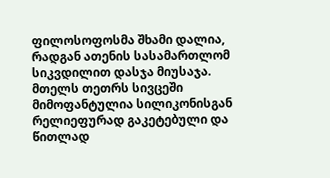ფილოსოფოსმა შხამი დალია, რადგან ათენის სასამართლომ სიკვდილით დასჯა მიუსაჯა. მთელს თეთრს სივცეში მიმოფანტულია სილიკონისგან რელიეფურად გაკეტებული და წითლად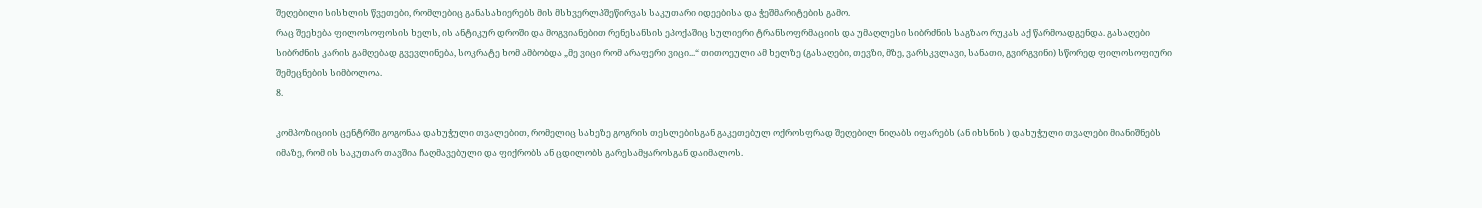შეღებილი სისხლის წვეთები, რომლებიც განასახიერებს მის მსხვერლპშეწირვას საკუთარი იდეებისა და ჭეშმარიტების გამო.
რაც შეეხება ფილოსოფოსის ხელს, ის ანტიკურ დროში და მოგვიანებით რენესანსის ეპოქაშიც სულიერი ტრანსოფრმაციის და უმაღლესი სიბრძნის საგზაო რუკას აქ წარმოადგენდა. გასაღები სიბრძნის კარის გამღებად გვევლინება, სოკრატე ხომ ამბობდა „მე ვიცი რომ არაფერი ვიცი...“ თითოეული ამ ხელზე (გასაღები, თევზი, მზე, ვარსკვლავი, სანათი, გვირგვინი) სწორედ ფილოსოფიური შემეცნების სიმბოლოა.
8.

კომპოზიციის ცენტრში გოგონაა დახუჭული თვალებით, რომელიც სახეზე გოგრის თესლებისგან გაკეთებულ ოქროსფრად შეღებილ ნიღაბს იფარებს (ან იხსნის ) დახუჭული თვალები მიანიშნებს იმაზე, რომ ის საკუთარ თავშია ჩაღმავებული და ფიქრობს ან ცდილობს გარესამყაროსგან დაიმალოს.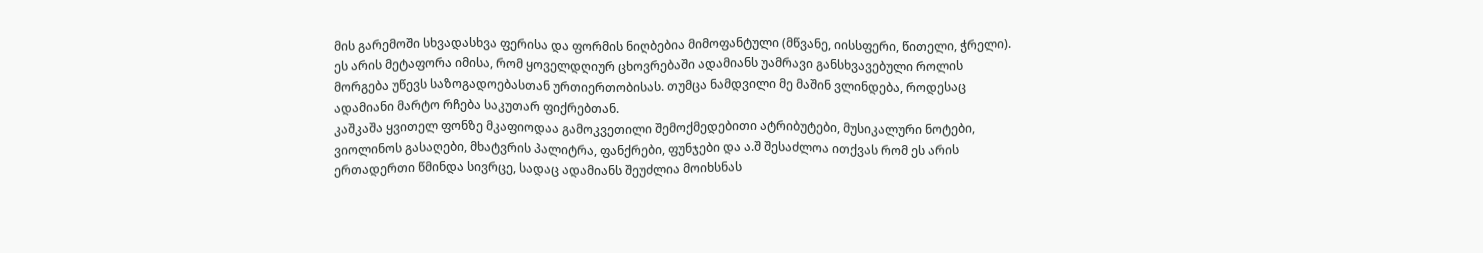მის გარემოში სხვადასხვა ფერისა და ფორმის ნიღბებია მიმოფანტული (მწვანე, იისსფერი, წითელი, ჭრელი). ეს არის მეტაფორა იმისა, რომ ყოველდღიურ ცხოვრებაში ადამიანს უამრავი განსხვავებული როლის მორგება უწევს საზოგადოებასთან ურთიერთობისას. თუმცა ნამდვილი მე მაშინ ვლინდება, როდესაც ადამიანი მარტო რჩება საკუთარ ფიქრებთან.
კაშკაშა ყვითელ ფონზე მკაფიოდაა გამოკვეთილი შემოქმედებითი ატრიბუტები, მუსიკალური ნოტები, ვიოლინოს გასაღები, მხატვრის პალიტრა, ფანქრები, ფუნჯები და ა.შ შესაძლოა ითქვას რომ ეს არის ერთადერთი წმინდა სივრცე, სადაც ადამიანს შეუძლია მოიხსნას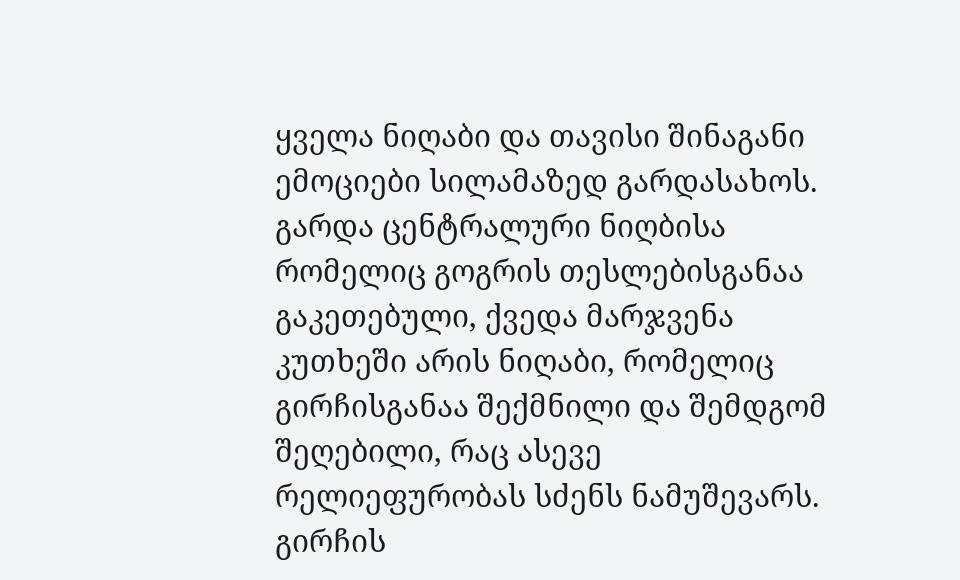ყველა ნიღაბი და თავისი შინაგანი ემოციები სილამაზედ გარდასახოს.
გარდა ცენტრალური ნიღბისა რომელიც გოგრის თესლებისგანაა გაკეთებული, ქვედა მარჯვენა კუთხეში არის ნიღაბი, რომელიც გირჩისგანაა შექმნილი და შემდგომ შეღებილი, რაც ასევე რელიეფურობას სძენს ნამუშევარს. გირჩის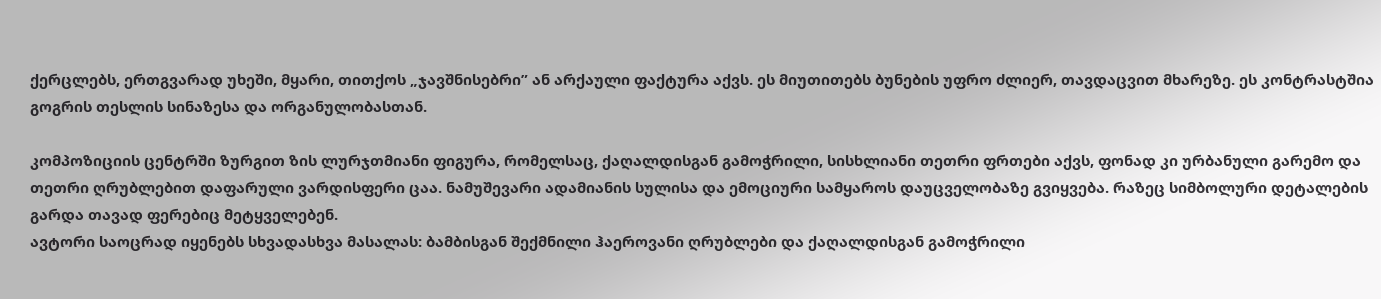ქერცლებს, ერთგვარად უხეში, მყარი, თითქოს „ჯავშნისებრი” ან არქაული ფაქტურა აქვს. ეს მიუთითებს ბუნების უფრო ძლიერ, თავდაცვით მხარეზე. ეს კონტრასტშია გოგრის თესლის სინაზესა და ორგანულობასთან.

კომპოზიციის ცენტრში ზურგით ზის ლურჯთმიანი ფიგურა, რომელსაც, ქაღალდისგან გამოჭრილი, სისხლიანი თეთრი ფრთები აქვს, ფონად კი ურბანული გარემო და თეთრი ღრუბლებით დაფარული ვარდისფერი ცაა. ნამუშევარი ადამიანის სულისა და ემოციური სამყაროს დაუცველობაზე გვიყვება. რაზეც სიმბოლური დეტალების გარდა თავად ფერებიც მეტყველებენ.
ავტორი საოცრად იყენებს სხვადასხვა მასალას: ბამბისგან შექმნილი ჰაეროვანი ღრუბლები და ქაღალდისგან გამოჭრილი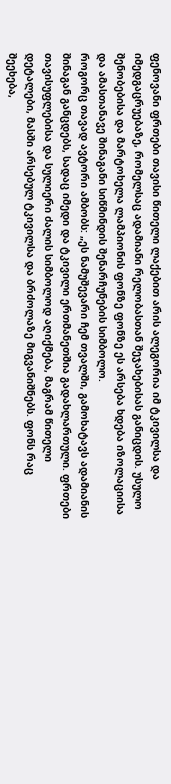ფენოვანი ფრთები თავისი წითელი ლაქებით არის ალეგორია იმ ტკივილსა და იმედგაცრუებაზე, რომელსაც ადამიანი რელობასთან შეჯახებისას განიცდის. უსულო შენობებისა და მარტოხელა ლამპიონის ფონზე ფონზე ეს არსება ხდება იზოლაციისა და ამასთანავე შინაგანი სიწმინდის შენარჩუნების სიმბოლო.
როგორც თავად ავტორი ამბობს: „ეს ნამუშევარი ჩემ თვალში, გამოხატავს ადამიანის შინაგან განცდებს, სადაც იმედი და ტკივილი ერთმანეთშია გადახლართული. ფრთები თავისუფლებისა და სულიერი ძალის სიმბოლოდ აღიქმება, მაგრამ წითელი დეტალები, მასში არსებულ ტკივილსა და ბრძოლაზე მიგვანიშნებს. ფონს რაც შეეხება,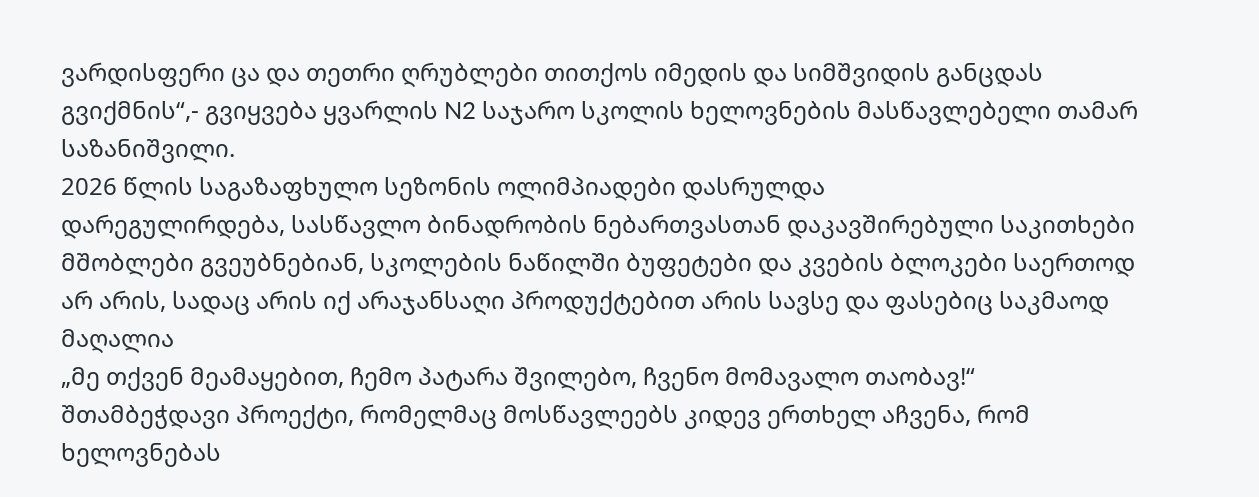ვარდისფერი ცა და თეთრი ღრუბლები თითქოს იმედის და სიმშვიდის განცდას გვიქმნის“,- გვიყვება ყვარლის N2 საჯარო სკოლის ხელოვნების მასწავლებელი თამარ საზანიშვილი.
2026 წლის საგაზაფხულო სეზონის ოლიმპიადები დასრულდა
დარეგულირდება, სასწავლო ბინადრობის ნებართვასთან დაკავშირებული საკითხები
მშობლები გვეუბნებიან, სკოლების ნაწილში ბუფეტები და კვების ბლოკები საერთოდ არ არის, სადაც არის იქ არაჯანსაღი პროდუქტებით არის სავსე და ფასებიც საკმაოდ მაღალია
„მე თქვენ მეამაყებით, ჩემო პატარა შვილებო, ჩვენო მომავალო თაობავ!“
შთამბეჭდავი პროექტი, რომელმაც მოსწავლეებს კიდევ ერთხელ აჩვენა, რომ ხელოვნებას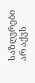საზღვრები არ აქვს